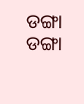ଡଙ୍ଗା
ଡଙ୍ଗା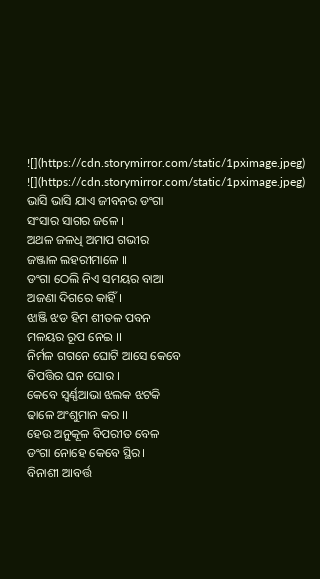![](https://cdn.storymirror.com/static/1pximage.jpeg)
![](https://cdn.storymirror.com/static/1pximage.jpeg)
ଭାସି ଭାସି ଯାଏ ଜୀବନର ଡଂଗା
ସଂସାର ସାଗର ଜଳେ ।
ଅଥଳ ଜଳଧି ଅମାପ ଗଭୀର
ଜଞ୍ଜାଳ ଲହରୀମାଳେ ।।
ଡଂଗା ଠେଲି ନିଏ ସମୟର ବାଆ
ଅଜଣା ଦିଗରେ କାହିଁ।
ଝାଞ୍ଜି ଝଡ ହିମ ଶୀତଳ ପବନ
ମଳୟର ରୂପ ନେଇ ।।
ନିର୍ମଳ ଗଗନେ ଘୋଟି ଆସେ କେବେ
ବିପତ୍ତିର ଘନ ଘୋର ।
କେବେ ସ୍ବର୍ଣ୍ଣଆଭା ଝଲକ ଝଟକି
ଢାଳେ ଅଂଶୁମାନ କର ।।
ହେଉ ଅନୁକୂଳ ବିପରୀତ ବେଳ
ଡଂଗା ନୋହେ କେବେ ସ୍ଥିର।
ବିନାଶୀ ଆବର୍ତ୍ତ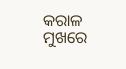କରାଳ ମୁଖରେ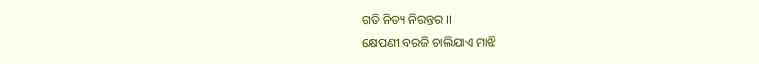ଗତି ନିତ୍ୟ ନିରନ୍ତର ।।
କ୍ଷେପଣୀ ବରଜି ଚାଲିଯାଏ ମାଝି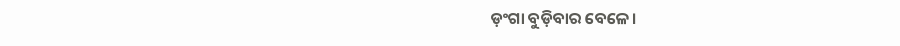ଡ଼ଂଗା ବୁଡ଼ିବାର ବେଳେ।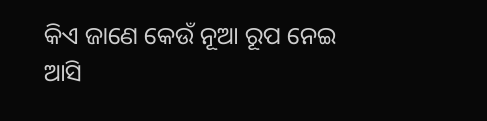କିଏ ଜାଣେ କେଉଁ ନୂଆ ରୂପ ନେଇ
ଆସି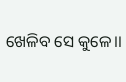ଖେଳିବ ସେ କୁଳେ।।